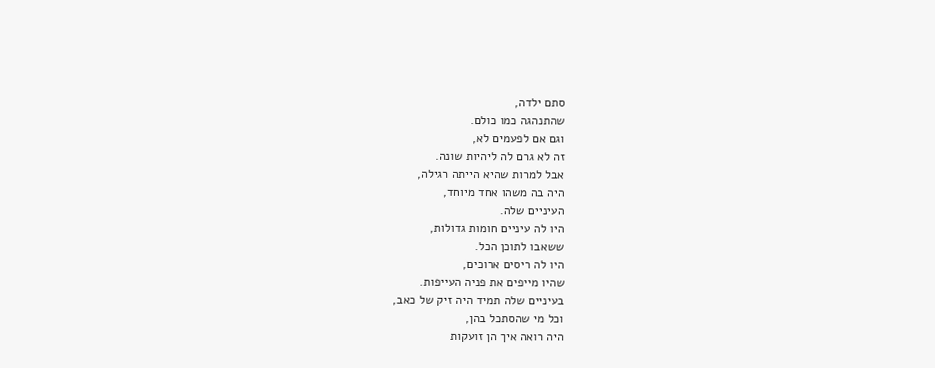סתם ילדה,
שהתנהגה כמו כולם.
וגם אם לפעמים לא,
זה לא גרם לה ליהיות שונה.
אבל למרות שהיא הייתה רגילה,
היה בה משהו אחד מיוחד,
העיניים שלה.
היו לה עיניים חומות גדולות,
ששאבו לתוכן הכל.
היו לה ריסים ארוכים,
שהיו מייפים את פניה העייפות.
בעיניים שלה תמיד היה זיק של כאב,
וכל מי שהסתכל בהן,
היה רואה איך הן זועקות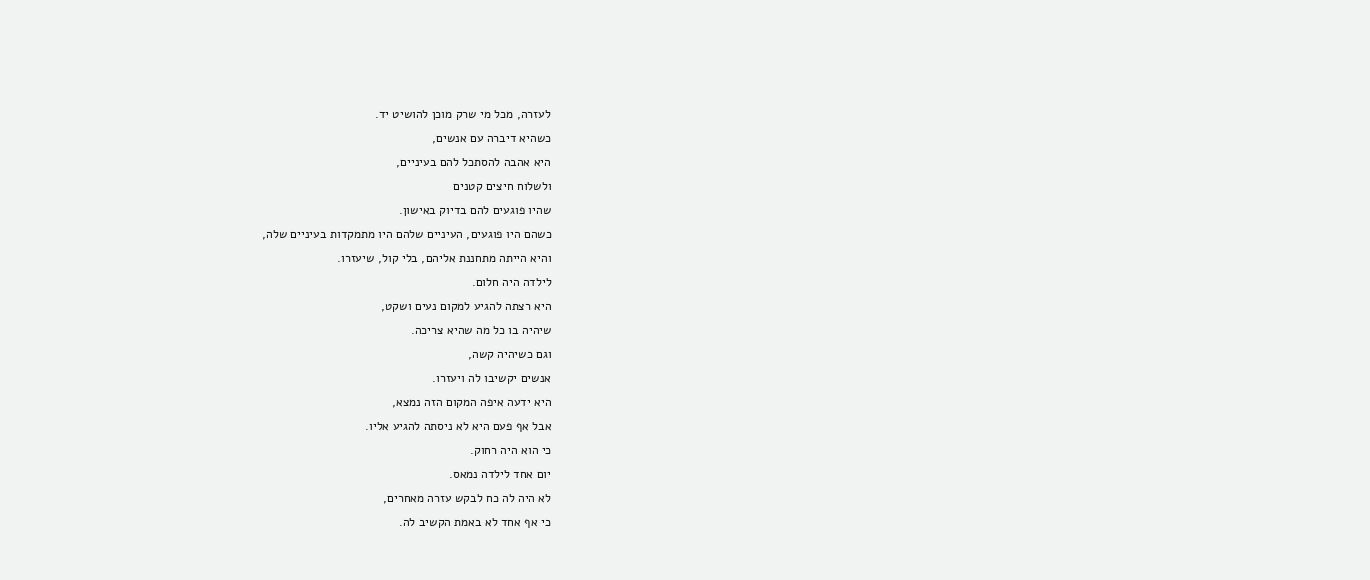לעזרה, מכל מי שרק מוכן להושיט יד.
כשהיא דיברה עם אנשים,
היא אהבה להסתכל להם בעיניים,
ולשלוח חיצים קטנים
שהיו פוגעים להם בדיוק באישון.
כשהם היו פוגעים, העיניים שלהם היו מתמקדות בעיניים שלה,
והיא הייתה מתחננת אליהם, בלי קול, שיעזרו.
לילדה היה חלום.
היא רצתה להגיע למקום נעים ושקט,
שיהיה בו כל מה שהיא צריכה.
וגם כשיהיה קשה,
אנשים יקשיבו לה ויעזרו.
היא ידעה איפה המקום הזה נמצא,
אבל אף פעם היא לא ניסתה להגיע אליו.
כי הוא היה רחוק.
יום אחד לילדה נמאס.
לא היה לה כח לבקש עזרה מאחרים,
כי אף אחד לא באמת הקשיב לה.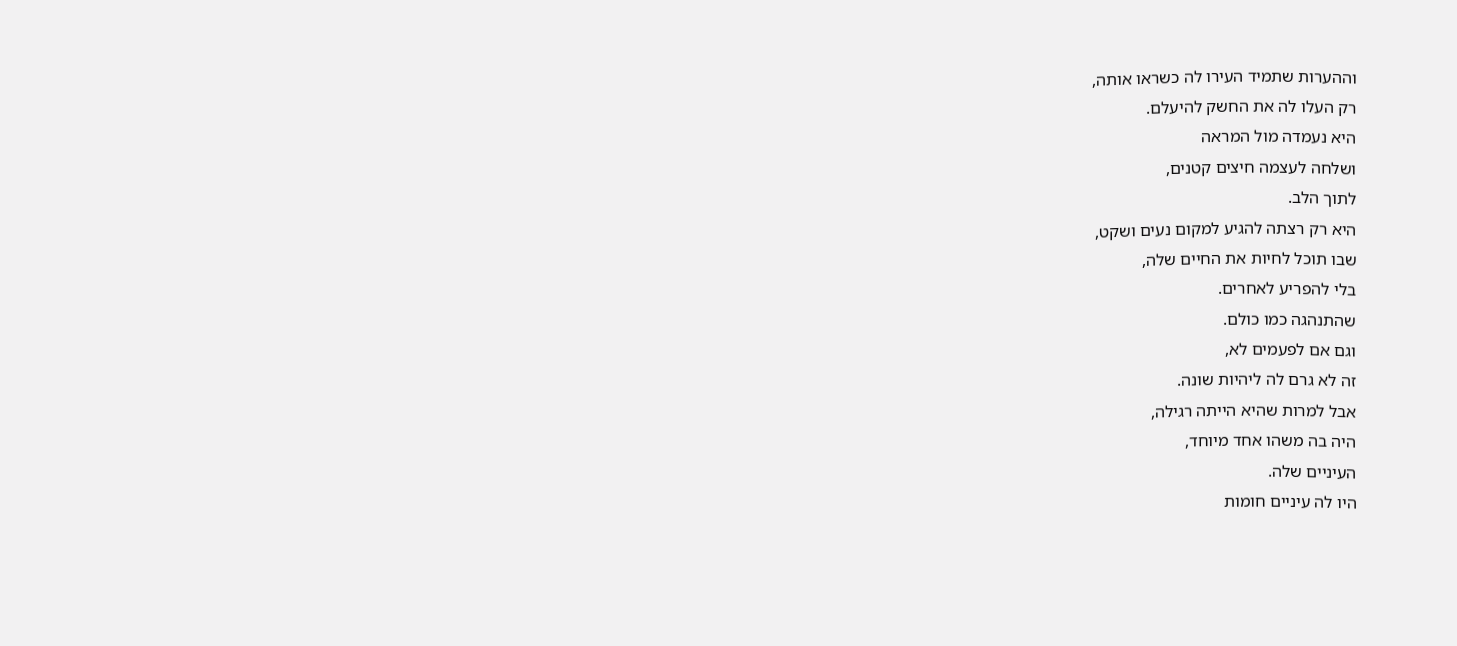וההערות שתמיד העירו לה כשראו אותה,
רק העלו לה את החשק להיעלם.
היא נעמדה מול המראה
ושלחה לעצמה חיצים קטנים,
לתוך הלב.
היא רק רצתה להגיע למקום נעים ושקט,
שבו תוכל לחיות את החיים שלה,
בלי להפריע לאחרים.
שהתנהגה כמו כולם.
וגם אם לפעמים לא,
זה לא גרם לה ליהיות שונה.
אבל למרות שהיא הייתה רגילה,
היה בה משהו אחד מיוחד,
העיניים שלה.
היו לה עיניים חומות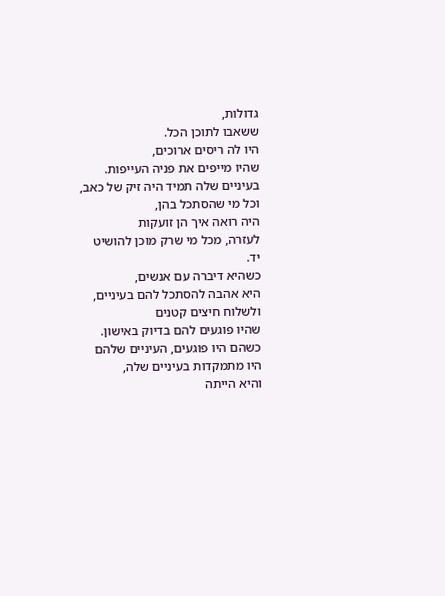גדולות,
ששאבו לתוכן הכל.
היו לה ריסים ארוכים,
שהיו מייפים את פניה העייפות.
בעיניים שלה תמיד היה זיק של כאב,
וכל מי שהסתכל בהן,
היה רואה איך הן זועקות
לעזרה, מכל מי שרק מוכן להושיט יד.
כשהיא דיברה עם אנשים,
היא אהבה להסתכל להם בעיניים,
ולשלוח חיצים קטנים
שהיו פוגעים להם בדיוק באישון.
כשהם היו פוגעים, העיניים שלהם היו מתמקדות בעיניים שלה,
והיא הייתה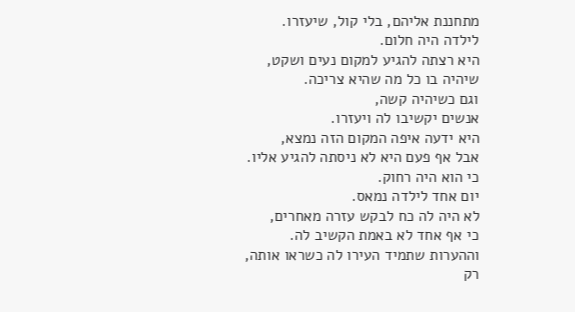מתחננת אליהם, בלי קול, שיעזרו.
לילדה היה חלום.
היא רצתה להגיע למקום נעים ושקט,
שיהיה בו כל מה שהיא צריכה.
וגם כשיהיה קשה,
אנשים יקשיבו לה ויעזרו.
היא ידעה איפה המקום הזה נמצא,
אבל אף פעם היא לא ניסתה להגיע אליו.
כי הוא היה רחוק.
יום אחד לילדה נמאס.
לא היה לה כח לבקש עזרה מאחרים,
כי אף אחד לא באמת הקשיב לה.
וההערות שתמיד העירו לה כשראו אותה,
רק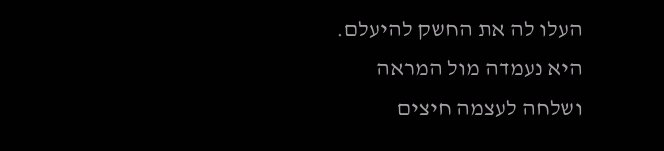העלו לה את החשק להיעלם.
היא נעמדה מול המראה
ושלחה לעצמה חיצים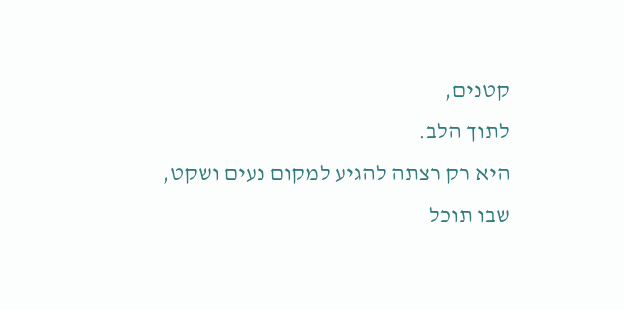קטנים,
לתוך הלב.
היא רק רצתה להגיע למקום נעים ושקט,
שבו תוכל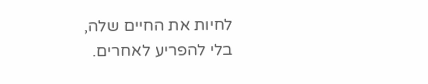לחיות את החיים שלה,
בלי להפריע לאחרים.